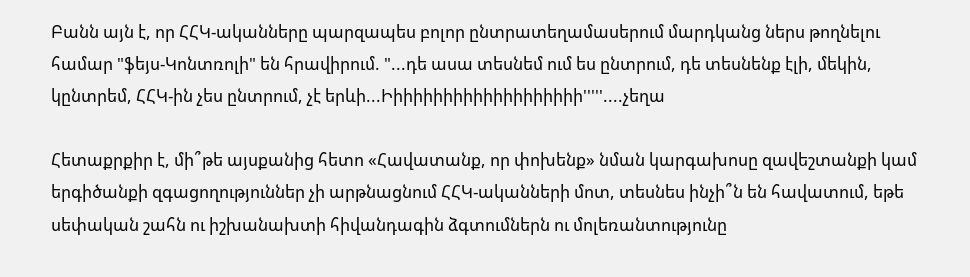Բանն այն է, որ ՀՀԿ-ականները պարզապես բոլոր ընտրատեղամասերում մարդկանց ներս թողնելու համար "ֆեյս-Կոնտռոլի" են հրավիրում. "...դե ասա տեսնեմ ում ես ընտրում, դե տեսնենք էլի, մեկին, կընտրեմ, ՀՀԿ-ին չես ընտրում, չէ երևի...Իիիիիիիիիիիիիիիիիիիի'''''....չեղա

Հետաքրքիր է, մի՞թե այսքանից հետո «Հավատանք, որ փոխենք» նման կարգախոսը զավեշտանքի կամ երգիծանքի զգացողություններ չի արթնացնում ՀՀԿ-ականների մոտ, տեսնես ինչի՞ն են հավատում, եթե սեփական շահն ու իշխանախտի հիվանդագին ձգտումներն ու մոլեռանտությունը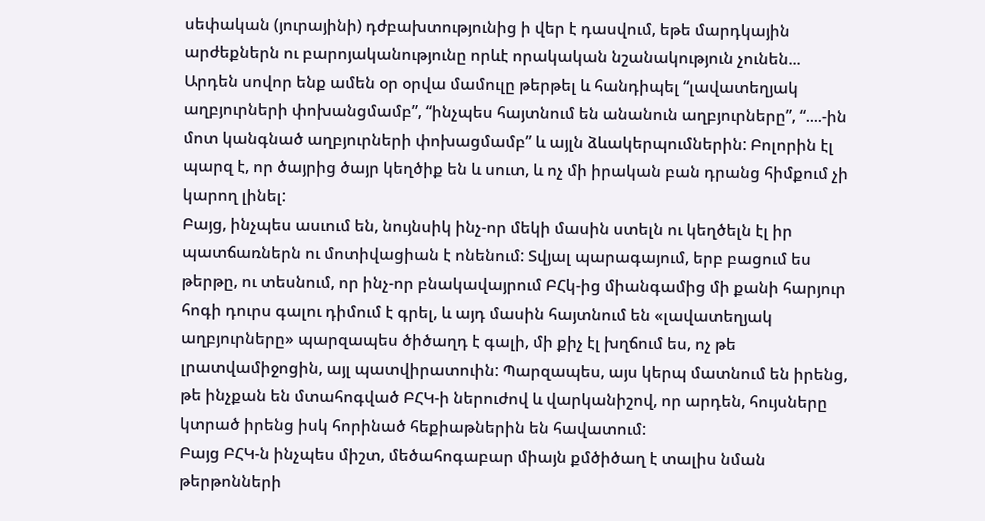սեփական (յուրայինի) դժբախտությունից ի վեր է դասվում, եթե մարդկային արժեքներն ու բարոյականությունը որևէ որակական նշանակություն չունեն...
Արդեն սովոր ենք ամեն օր օրվա մամուլը թերթել և հանդիպել “լավատեղյակ աղբյուրների փոխանցմամբ”, “ինչպես հայտնում են անանուն աղբյուրները”, “....-ին մոտ կանգնած աղբյուրների փոխացմամբ” և այլն ձևակերպումներին: Բոլորին էլ պարզ է, որ ծայրից ծայր կեղծիք են և սուտ, և ոչ մի իրական բան դրանց հիմքում չի կարող լինել:
Բայց, ինչպես ասւում են, նույնսիկ ինչ-որ մեկի մասին ստելն ու կեղծելն էլ իր պատճառներն ու մոտիվացիան է ոնենում: Տվյալ պարագայում, երբ բացում ես թերթը, ու տեսնում, որ ինչ-որ բնակավայրում ԲՀկ-ից միանգամից մի քանի հարյուր հոգի դուրս գալու դիմում է գրել, և այդ մասին հայտնում են «լավատեղյակ աղբյուրները» պարզապես ծիծաղդ է գալի, մի քիչ էլ խղճում ես, ոչ թե լրատվամիջոցին, այլ պատվիրատուին: Պարզապես, այս կերպ մատնում են իրենց, թե ինչքան են մտահոգված ԲՀԿ-ի ներուժով և վարկանիշով, որ արդեն, հույսները կտրած իրենց իսկ հորինած հեքիաթներին են հավատում:
Բայց ԲՀԿ-ն ինչպես միշտ, մեծահոգաբար միայն քմծիծաղ է տալիս նման թերթոնների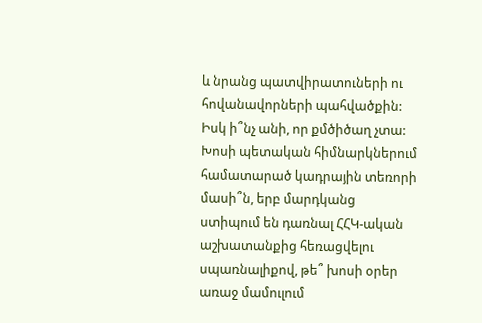և նրանց պատվիրատուների ու հովանավորների պահվածքին:
Իսկ ի՞նչ անի, որ քմծիծաղ չտա: Խոսի պետական հիմնարկներում համատարած կադրային տեռորի մասի՞ն, երբ մարդկանց ստիպում են դառնալ ՀՀԿ-ական աշխատանքից հեռացվելու սպառնալիքով, թե՞ խոսի օրեր առաջ մամուլում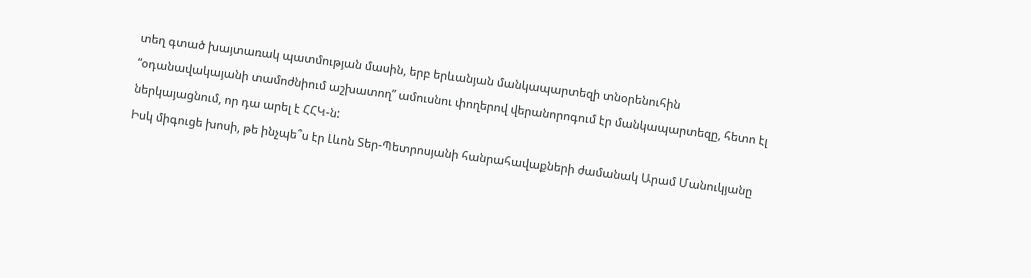տեղ գտած խայտառակ պատմության մասին, երբ երևանյան մանկապարտեզի տնօրենուհին “օդանավակայանի տամոժնիում աշխատող” ամուսնու փողերով վերանորոգում էր մանկապարտեզը, հետո էլ ներկայացնում, որ դա արել է ՀՀԿ-ն:
Իսկ միգուցե խոսի, թե ինչպե՞ս էր Լևոն Տեր-Պետրոսյանի հանրահավաքների ժամանակ Արամ Մանուկյանը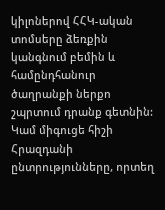կիլոներով ՀՀԿ-ական տոմսերը ձեռքին կանգնում բեմին և համընդհանուր ծաղրանքի ներքո շպրտում դրանք գետնին:
Կամ միգուցե հիշի Հրազդանի ընտրությունները, որտեղ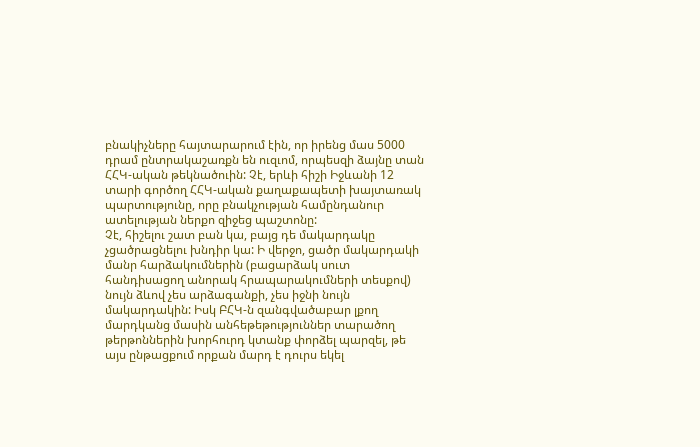բնակիչները հայտարարում էին, որ իրենց մաս 5000 դրամ ընտրակաշառքն են ուզւոմ, որպեսզի ձայնը տան ՀՀԿ-ական թեկնածուին: Չէ, երևի հիշի Իջևանի 12 տարի գործող ՀՀԿ-ական քաղաքապետի խայտառակ պարտությունը, որը բնակչության համընդանուր ատելության ներքո զիջեց պաշտոնը:
Չէ, հիշելու շատ բան կա, բայց դե մակարդակը չցածրացնելու խնդիր կա: Ի վերջո, ցածր մակարդակի մանր հարձակումներին (բացարձակ սուտ հանդիսացող անորակ հրապարակումների տեսքով) նույն ձևով չես արձագանքի, չես իջնի նույն մակարդակին: Իսկ ԲՀԿ-ն զանգվածաբար լքող մարդկանց մասին անհեթեթություններ տարածող թերթոններին խորհուրդ կտանք փորձել պարզել, թե այս ընթացքում որքան մարդ է դուրս եկել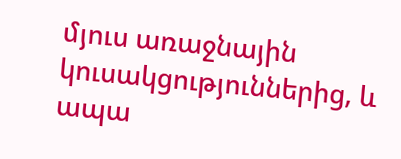մյուս առաջնային կուսակցություններից, և ապա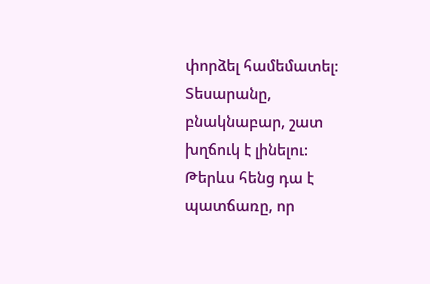փորձել համեմատել:
Տեսարանը, բնակնաբար, շատ խղճուկ է լինելու:
Թերևս հենց դա է պատճառը, որ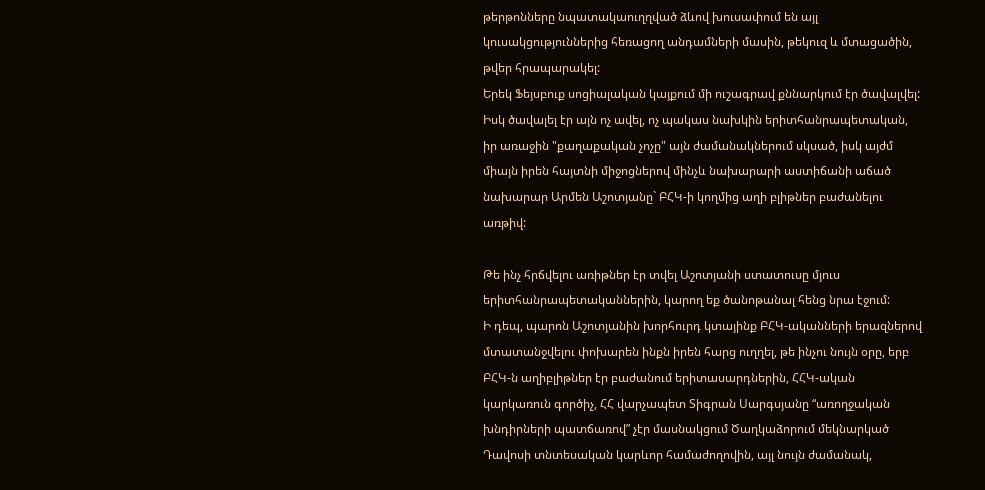թերթոնները նպատակաուղղված ձևով խուսափում են այլ կուսակցություններից հեռացող անդամների մասին, թեկուզ և մտացածին, թվեր հրապարակել:
Երեկ Ֆեյսբուք սոցիալական կայքում մի ուշագրավ քննարկում էր ծավալվել: Իսկ ծավալել էր այն ոչ ավել, ոչ պակաս նախկին երիտհանրապետական, իր առաջին "քաղաքական չոչը" այն ժամանակներում սկսած, իսկ այժմ միայն իրեն հայտնի միջոցներով մինչև նախարարի աստիճանի աճած նախարար Արմեն Աշոտյանը` ԲՀԿ-ի կողմից աղի բլիթներ բաժանելու առթիվ:

Թե ինչ հրճվելու առիթներ էր տվել Աշոտյանի ստատուսը մյուս երիտհանրապետականներին, կարող եք ծանոթանալ հենց նրա էջում:
Ի դեպ, պարոն Աշոտյանին խորհուրդ կտայինք ԲՀԿ-ականների երազներով մտատանջվելու փոխարեն ինքն իրեն հարց ուղղել, թե ինչու նույն օրը, երբ ԲՀԿ-ն աղիբլիթներ էր բաժանում երիտասարդներին, ՀՀԿ-ական կարկառուն գործիչ, ՀՀ վարչապետ Տիգրան Սարգսյանը “առողջական խնդիրների պատճառով” չէր մասնակցում Ծաղկաձորում մեկնարկած Դավոսի տնտեսական կարևոր համաժողովին, այլ նույն ժամանակ,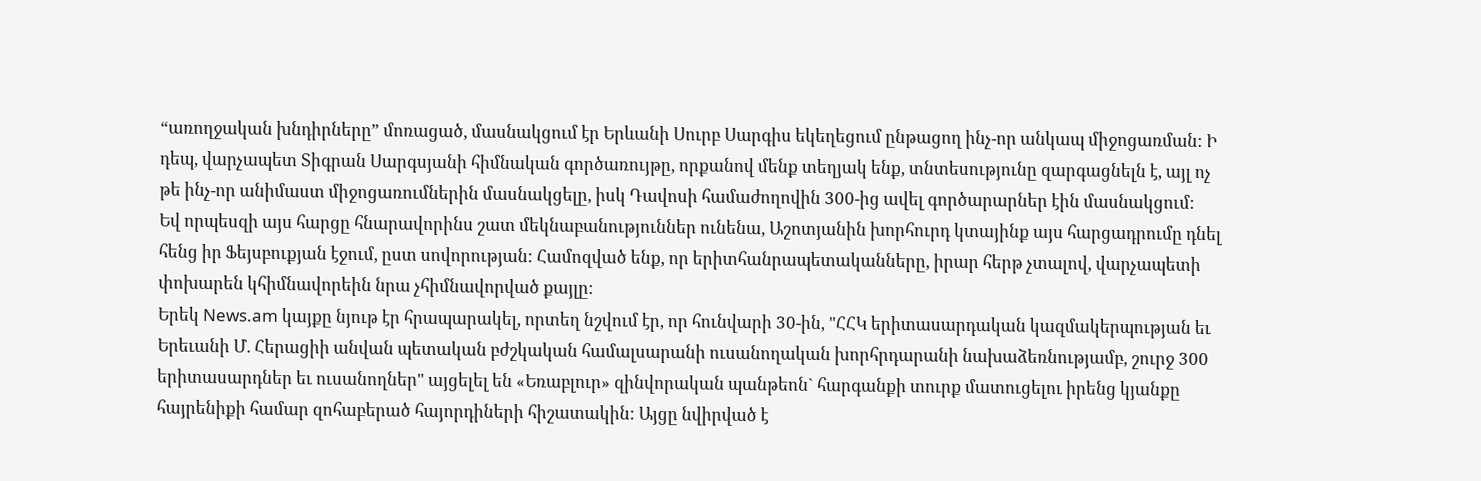“առողջական խնդիրները” մոռացած, մասնակցում էր Երևանի Սուրբ Սարգիս եկեղեցում ընթացող ինչ-որ անկապ միջոցառման: Ի դեպ, վարչապետ Տիգրան Սարգսյանի հիմնական գործառույթը, որքանով մենք տեղյակ ենք, տնտեսությունը զարգացնելն է, այլ ոչ թե ինչ-որ անիմաստ միջոցառումներին մասնակցելը, իսկ Դավոսի համաժողովին 300-ից ավել գործարարներ էին մասնակցում:
Եվ որպեսզի այս հարցը հնարավորինս շատ մեկնաբանություններ ունենա, Աշոտյանին խորհուրդ կտայինք այս հարցադրումը դնել հենց իր Ֆեյսբուքյան էջում, ըստ սովորության: Համոզված ենք, որ երիտհանրապետականները, իրար հերթ չտալով, վարչապետի փոխարեն կհիմնավորեին նրա չհիմնավորված քայլը:
Երեկ News.am կայքը նյութ էր հրապարակել, որտեղ նշվում էր, որ հունվարի 30-ին, "ՀՀԿ երիտասարդական կազմակերպության եւ Երեւանի Մ. Հերացիի անվան պետական բժշկական համալսարանի ուսանողական խորհրդարանի նախաձեռնությամբ, շուրջ 300 երիտասարդներ եւ ուսանողներ" այցելել են «Եռաբլուր» զինվորական պանթեոն` հարգանքի տուրք մատուցելու իրենց կյանքը հայրենիքի համար զոհաբերած հայորդիների հիշատակին: Այցը նվիրված է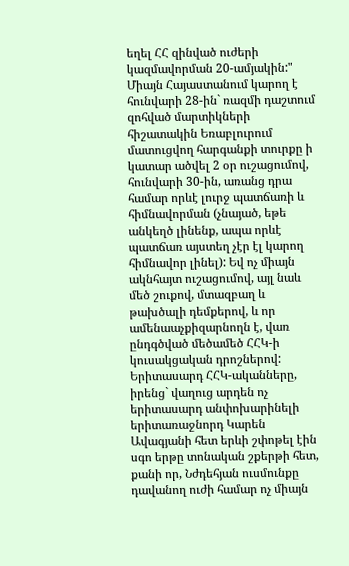եղել ՀՀ զինված ուժերի կազմավորման 20-ամյակին:"
Միայն Հայաստանում կարող է հունվարի 28-ին` ռազմի դաշտում զոհված մարտիկների հիշատակին Եռաբլուրում մատուցվող հարգանքի տուրքը ի կատար ածվել 2 օր ուշացումով, հունվարի 30-ին, առանց դրա համար որևէ լուրջ պատճառի և հիմնավորման (չնայած, եթե անկեղծ լինենք, ապա որևէ պատճառ այստեղ չէր էլ կարող հիմնավոր լինել): Եվ ոչ միայն ակնհայտ ուշացումով, այլ նաև մեծ շուքով, մտազբաղ և թախծալի դեմքերով, և որ ամենաաչքիզարնողն է, վառ ընդգծված մեծամեծ ՀՀԿ-ի կուսակցական դրոշներով:
Երիտասարդ ՀՀԿ-ականները, իրենց` վաղուց արդեն ոչ երիտասարդ անփոխարինելի երիտառաջնորդ Կարեն Ավագյանի հետ երևի շփոթել էին սգո երթը տոնական շքերթի հետ, քանի որ, Նժդեհյան ուսմունքը դավանող ուժի համար ոչ միայն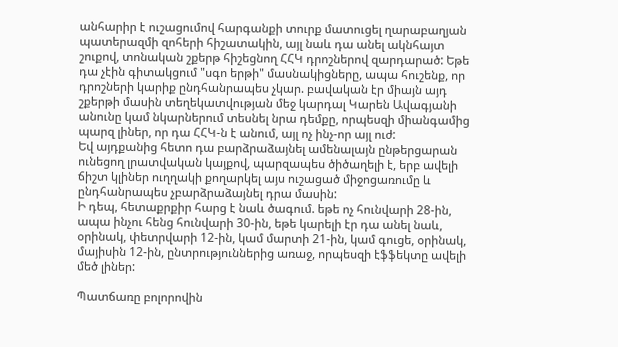անհարիր է ուշացումով հարգանքի տուրք մատուցել ղարաբաղյան պատերազմի զոհերի հիշատակին, այլ նաև դա անել ակնհայտ շուքով, տոնական շքերթ հիշեցնող ՀՀԿ դրոշներով զարդարած: Եթե դա չէին գիտակցում "սգո երթի" մասնակիցները, ապա հուշենք, որ դրոշների կարիք ընդհանրապես չկար. բավական էր միայն այդ շքերթի մասին տեղեկատվության մեջ կարդալ Կարեն Ավագյանի անունը կամ նկարներում տեսնել նրա դեմքը, որպեսզի միանգամից պարզ լիներ, որ դա ՀՀԿ-ն է անում, այլ ոչ ինչ-որ այլ ուժ:
Եվ այդքանից հետո դա բարձրաձայնել ամենալայն ընթերցարան ունեցող լրատվական կայքով, պարզապես ծիծաղելի է, երբ ավելի ճիշտ կլիներ ուղղակի քողարկել այս ուշացած միջոցառումը և ընդհանրապես չբարձրաձայնել դրա մասին:
Ի դեպ, հետաքրքիր հարց է նաև ծագում. եթե ոչ հունվարի 28-ին, ապա ինչու հենց հունվարի 30-ին, եթե կարելի էր դա անել նաև, օրինակ, փետրվարի 12-ին, կամ մարտի 21-ին, կամ գուցե, օրինակ, մայիսին 12-ին, ընտրություններից առաջ, որպեսզի էֆֆեկտը ավելի մեծ լիներ:

Պատճառը բոլորովին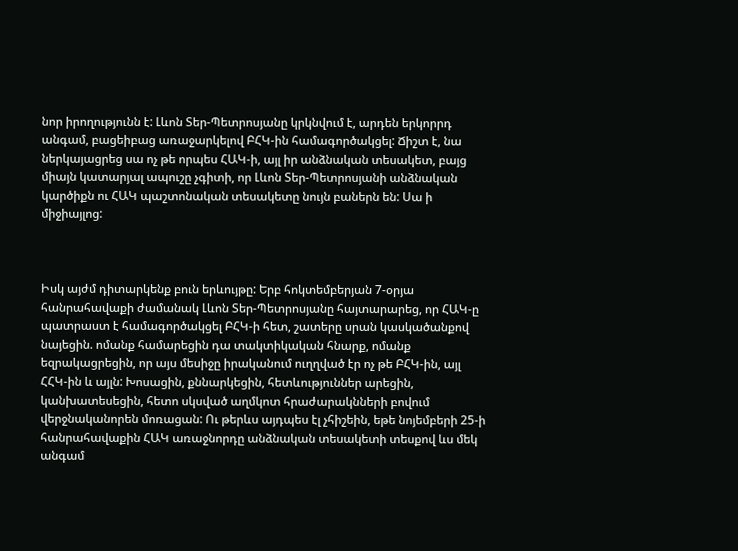նոր իրողությունն է: Լևոն Տեր-Պետրոսյանը կրկնվում է, արդեն երկորրդ անգամ, բացեիբաց առաջարկելով ԲՀԿ-ին համագործակցել: Ճիշտ է, նա ներկայացրեց սա ոչ թե որպես ՀԱԿ-ի, այլ իր անձնական տեսակետ, բայց միայն կատարյալ ապուշը չգիտի, որ Լևոն Տեր-Պետրոսյանի անձնական կարծիքն ու ՀԱԿ պաշտոնական տեսակետը նույն բաներն են: Սա ի միջիայլոց:



Իսկ այժմ դիտարկենք բուն երևույթը: Երբ հոկտեմբերյան 7-օրյա հանրահավաքի ժամանակ Լևոն Տեր-Պետրոսյանը հայտարարեց, որ ՀԱԿ-ը պատրաստ է համագործակցել ԲՀԿ-ի հետ, շատերը սրան կասկածանքով նայեցին. ոմանք համարեցին դա տակտիկական հնարք, ոմանք եզրակացրեցին, որ այս մեսիջը իրականում ուղղված էր ոչ թե ԲՀԿ-ին, այլ ՀՀԿ-ին և այլն: Խոսացին, քննարկեցին, հետևություններ արեցին, կանխատեսեցին, հետո սկսված աղմկոտ հրաժարակնների բովում վերջնականորեն մոռացան: Ու թերևս այդպես էլ չհիշեին, եթե նոյեմբերի 25-ի հանրահավաքին ՀԱԿ առաջնորդը անձնական տեսակետի տեսքով ևս մեկ անգամ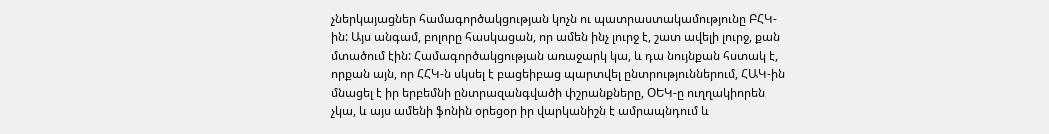չներկայացներ համագործակցության կոչն ու պատրաստակամությունը ԲՀԿ-ին: Այս անգամ, բոլորը հասկացան, որ ամեն ինչ լուրջ է, շատ ավելի լուրջ, քան մտածում էին: Համագործակցության առաջարկ կա, և դա նույնքան հստակ է, որքան այն, որ ՀՀԿ-ն սկսել է բացեիբաց պարտվել ընտրություններում, ՀԱԿ-ին մնացել է իր երբեմնի ընտրազանգվածի փշրանքները, ՕԵԿ-ը ուղղակիորեն չկա, և այս ամենի ֆոնին օրեցօր իր վարկանիշն է ամրապնդում և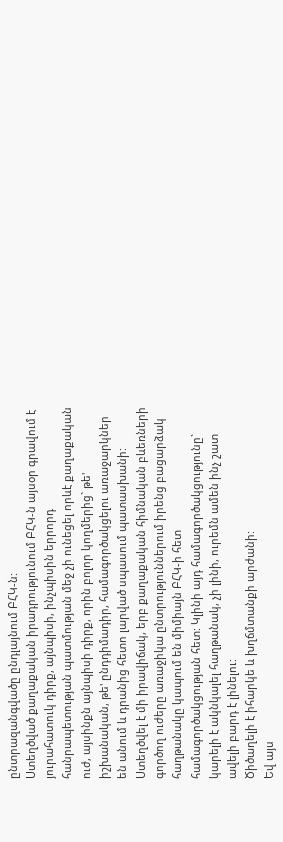ընտրազանգվածը ընդլայնում ԲՀԿ-ն:
Ստեղծված քաղաքական իրադրությունում ԲՀԿ-ն այսօր գրավում է յուրահատուկ դիրք, այնպիսի, ինչպիսին երրորդ հանրապետության պատմության մեջ չի ունեցել որևէ քաղաքական ուժ, այսինքն այնպիսի դիրք, որին բոլոր կողմերից` թե' իշխանական, թե' ընդդիմադիր, համագործակցելու առաջարկներ են անում և դրանից հետո լարված սպասում պատասխանի: Ստեղծվել է մի իրավիճակ, երբ քաղաքական հիմնական բևեռների գործող ուժերը առաջիկա ընտրություններում իրենց բացարձակ հաղթանակը կապում են միմիայն ԲՀԿ-ի հետ համագործակցության հետ: Կլինի այդ համագործակցությունը` կարելի է ակնկալել հաղթանակ, չի լինի, ուրեմն ամեն ինչ շատ ավելի բարդ է լինելու:
Ծիծաղելի է իհարկե և խղճմտանքի արժանի:
Եվ այս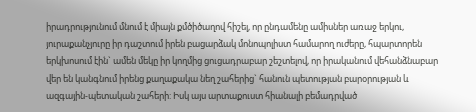իրադրությունում մնում է միայն քմծիծաղով հիշել, որ ընդամենը ամիսներ առաջ երկու, յուրաքանչյուրը իր դաշտում իրեն բացարձակ մոնոպոլիստ համարող ուժերը, հպարտորեն երկխոսում էին` ամեն մեկը իր կողմից ցուցադրաբար շեշտելով, որ իրականում վեհանձնաբար վեր են կանգնում իրենց քաղաքակա նեղ շահերից` հանուն պետության բարօրության և ազգային-պետական շահերի: Իսկ այս արտաքուստ հիանալի բեմադրված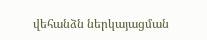վեհանձն ներկայացման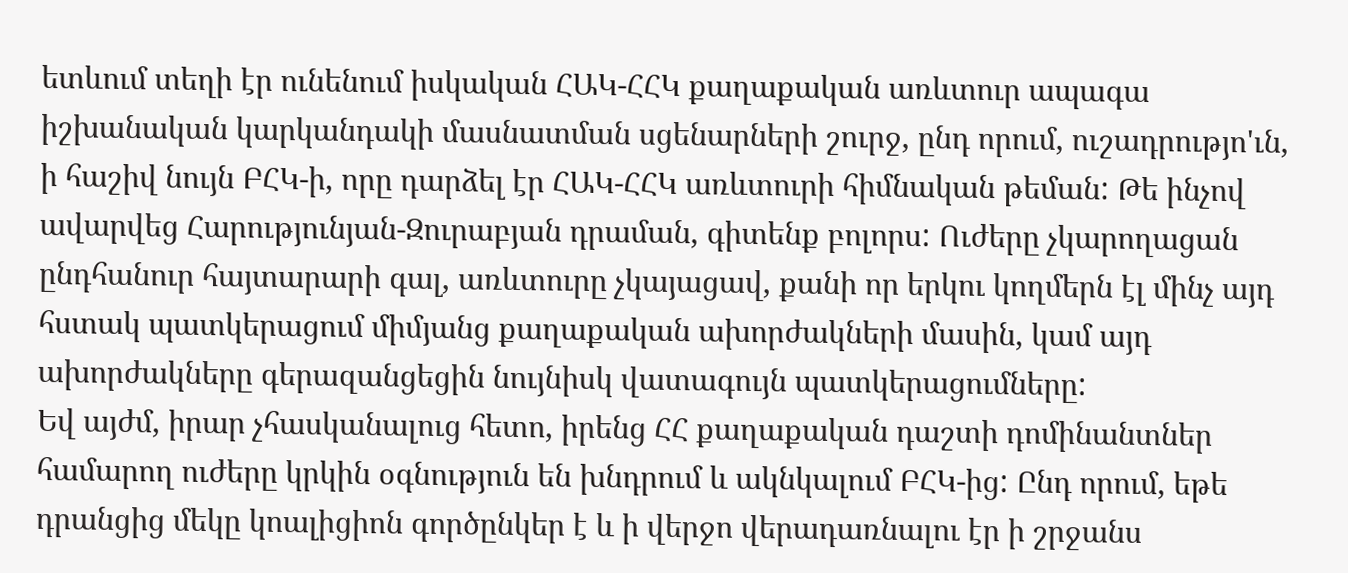ետևում տեղի էր ունենում իսկական ՀԱԿ-ՀՀԿ քաղաքական առևտուր ապագա իշխանական կարկանդակի մասնատման սցենարների շուրջ, ընդ որում, ուշադրությո'ւն, ի հաշիվ նույն ԲՀԿ-ի, որը դարձել էր ՀԱԿ-ՀՀԿ առևտուրի հիմնական թեման: Թե ինչով ավարվեց Հարությունյան-Զուրաբյան դրաման, գիտենք բոլորս: Ուժերը չկարողացան ընդհանուր հայտարարի գալ, առևտուրը չկայացավ, քանի որ երկու կողմերն էլ մինչ այդ հստակ պատկերացում միմյանց քաղաքական ախորժակների մասին, կամ այդ ախորժակները գերազանցեցին նույնիսկ վատագույն պատկերացումները:
Եվ այժմ, իրար չհասկանալուց հետո, իրենց ՀՀ քաղաքական դաշտի դոմինանտներ համարող ուժերը կրկին օգնություն են խնդրում և ակնկալում ԲՀԿ-ից: Ընդ որում, եթե դրանցից մեկը կոալիցիոն գործընկեր է և ի վերջո վերադառնալու էր ի շրջանս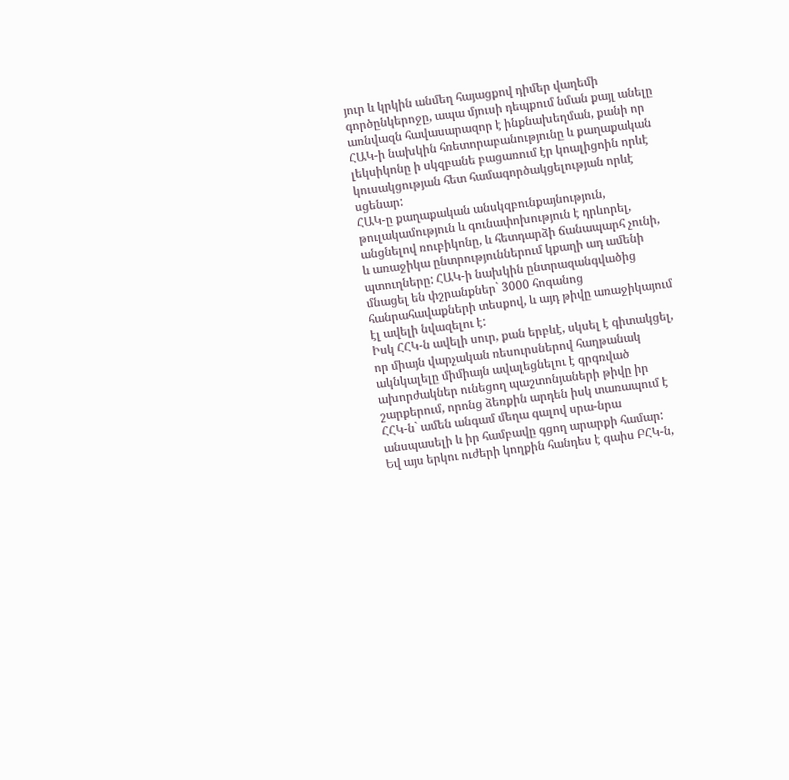յուր և կրկին անմեղ հայացքով դիմեր վաղեմի գործընկերոջը, ապա մյուսի դեպքում նման քայլ անելը առնվազն հավասարազոր է ինքնախեղման, քանի որ ՀԱԿ-ի նախկին հռետորաբանությունը և քաղաքական լեկսիկոնը ի սկզբանե բացառում էր կոալիցոին որևէ կուսակցության հետ համագործակցելության որևէ սցենար:
ՀԱԿ-ը քաղաքական անսկզբունքայնություն, թուլակամություն և գունափոխություն է դրևորել, անցնելով ռուբիկոնը, և հետդարձի ճանապարհ չունի, և առաջիկա ընտրություններում կքաղի ադ ամենի պտուղները: ՀԱԿ-ի նախկին ընտրազանգվածից մնացել են փշրանքներ` 3000 հոգանոց հանրահավաքների տեսքով, և այդ թիվը առաջիկայում էլ ավելի նվազելու է:
Իսկ ՀՀԿ-ն ավելի սուր, քան երբևէ, սկսել է գիտակցել, որ միայն վարչական ռեսուրսներով հաղթանակ ակնկալելը միմիայն ավալեցնելու է գրգռված ախորժակներ ունեցող պաշտոնյաների թիվը իր շարքերում, որոնց ձեռքին արդեն իսկ տառապում է ՀՀԿ-ն` ամեն անգամ մեղա գալով սրա-նրա անսպասելի և իր համբավը գցող արարքի համար:
Եվ այս երկու ուժերի կողքին հանդես է գաիս ԲՀԿ-ն,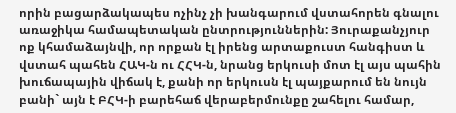որին բացարձակապես ոչինչ չի խանգարում վստահորեն գնալու առաջիկա համապետական ընտրություններին: Յուրաքանչյուր ոք կհամաձայնվի, որ որքան էլ իրենց արտաքուստ հանգիստ և վստահ պահեն ՀԱԿ-ն ու ՀՀԿ-ն, նրանց երկուսի մոտ էլ այս պահին խուճապային վիճակ է, քանի որ երկուսն էլ պայքարում են նույն բանի` այն է ԲՀԿ-ի բարեհաճ վերաբերմունքը շահելու համար,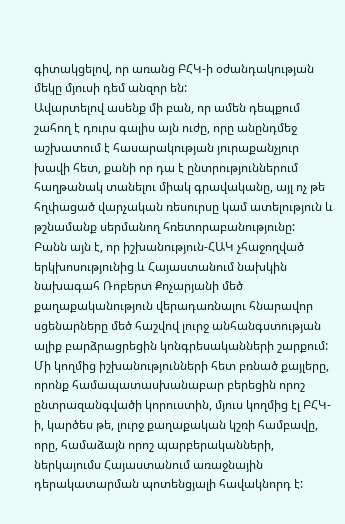գիտակցելով, որ առանց ԲՀԿ-ի օժանդակության մեկը մյուսի դեմ անզոր են:
Ավարտելով ասենք մի բան, որ ամեն դեպքում շահող է դուրս գալիս այն ուժը, որը անընդմեջ աշխատում է հասարակության յուրաքանչյուր խավի հետ, քանի որ դա է ընտրություններում հաղթանակ տանելու միակ գրավականը, այլ ոչ թե հղփացած վարչական ռեսուրսը կամ ատելություն և թշնամանք սերմանող հռետորաբանությունը:
Բանն այն է, որ իշխանություն-ՀԱԿ չհաջողված երկխոսությունից և Հայաստանում նախկին նախագահ Ռոբերտ Քոչարյանի մեծ քաղաքականություն վերադառնալու հնարավոր սցենարները մեծ հաշվով լուրջ անհանգստության ալիք բարձրացրեցին կոնգրեսականների շարքում: Մի կողմից իշխանությունների հետ բռնած քայլերը, որոնք համապատասխանաբար բերեցին որոշ ընտրազանգվածի կորուստին, մյուս կողմից էլ ԲՀԿ-ի, կարծես թե, լուրջ քաղաքական կշռի համբավը, որը, համաձայն որոշ պարբերականների, ներկայումս Հայաստանում առաջնային դերակատարման պոտենցյալի հավակնորդ է: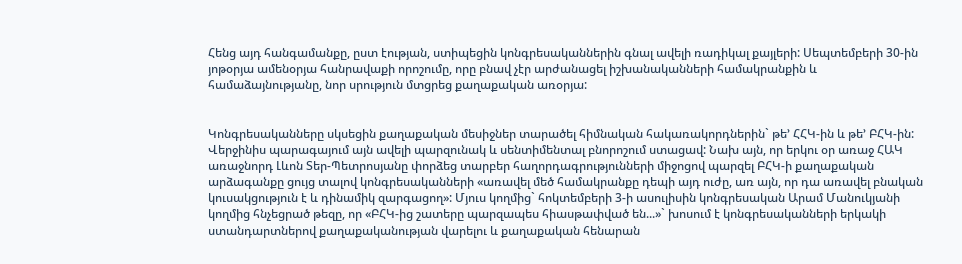Հենց այդ հանգամանքը, ըստ էության, ստիպեցին կոնգրեսականներին գնալ ավելի ռադիկալ քայլերի: Սեպտեմբերի 30-ին յոթօրյա ամենօրյա հանրավաքի որոշումը, որը բնավ չէր արժանացել իշխանականների համակրանքին և համաձայնությանը, նոր սրություն մտցրեց քաղաքական առօրյա:


Կոնգրեսականները սկսեցին քաղաքական մեսիջներ տարածել հիմնական հակառակորդներին` թե’ ՀՀԿ-ին և թե’ ԲՀԿ-ին: Վերջինիս պարագայում այն ավելի պարզունակ և սենտիմենտալ բնորոշում ստացավ: Նախ այն, որ երկու օր առաջ ՀԱԿ առաջնորդ Լևոն Տեր-Պետրոսյանը փորձեց տարբեր հաղորդագրությունների միջոցով պարզել ԲՀԿ-ի քաղաքական արձագանքը ցույց տալով կոնգրեսականների «առավել մեծ համակրանքը դեպի այդ ուժը, առ այն, որ դա առավել բնական կուսակցություն է և դինամիկ զարգացող»: Մյուս կողմից` հոկտեմբերի 3-ի ասուլիսին կոնգրեսական Արամ Մանուկյանի կողմից հնչեցրած թեզը, որ «ԲՀԿ-ից շատերը պարզապես հիասթափված են...»` խոսում է կոնգրեսականների երկակի ստանդարտներով քաղաքականության վարելու և քաղաքական հենարան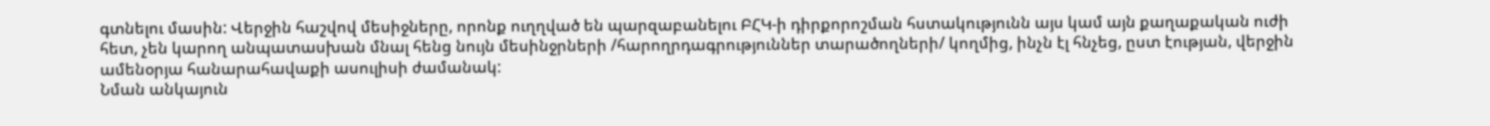գտնելու մասին: Վերջին հաշվով մեսիջները, որոնք ուղղված են պարզաբանելու ԲՀԿ-ի դիրքորոշման հստակությունն այս կամ այն քաղաքական ուժի հետ, չեն կարող անպատասխան մնալ հենց նույն մեսինջրների /հարողրդագրություններ տարածողների/ կողմից, ինչն էլ հնչեց, ըստ էության, վերջին ամենօրյա հանարահավաքի ասուլիսի ժամանակ:
Նման անկայուն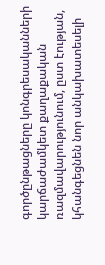գործընթացները կոնգրեսականների կարճաժամկետ քաղաքական ռազմավարությունում, ըստ էության, կհանգեցնեն նոր անկախատեսելի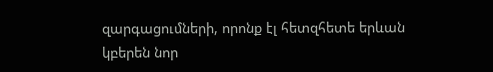զարգացումների, որոնք էլ հետզհետե երևան կբերեն նոր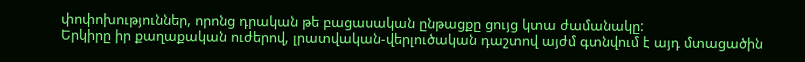փոփոխություններ, որոնց դրական թե բացասական ընթացքը ցույց կտա ժամանակը:
Երկիրը իր քաղաքական ուժերով, լրատվական-վերլուծական դաշտով այժմ գտնվում է այդ մտացածին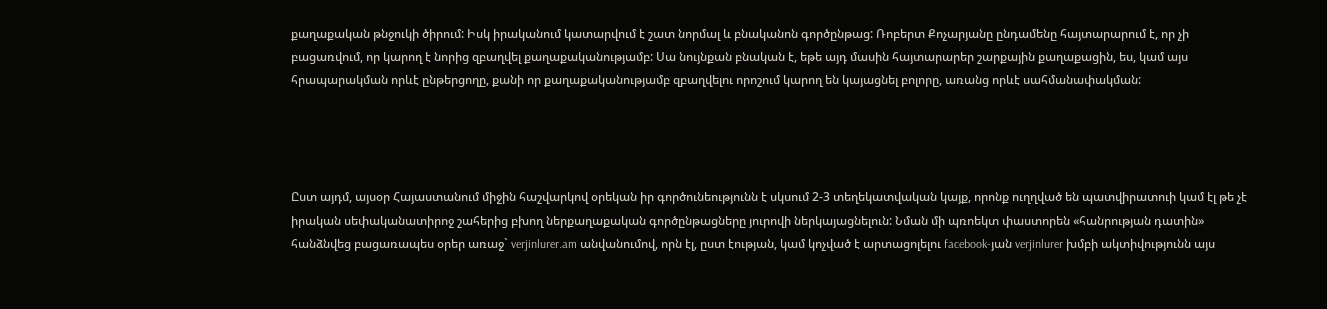քաղաքական թնջուկի ծիրում: Իսկ իրականում կատարվում է շատ նորմալ և բնականոն գործընթաց: Ռոբերտ Քոչարյանը ընդամենը հայտարարում է, որ չի բացառվում, որ կարող է նորից զբաղվել քաղաքականությամբ: Սա նույնքան բնական է, եթե այդ մասին հայտարարեր շարքային քաղաքացին, ես, կամ այս հրապարակման որևէ ընթերցողը, քանի որ քաղաքականությամբ զբաղվելու որոշում կարող են կայացնել բոլորը, առանց որևէ սահմանափակման:




Ըստ այդմ, այսօր Հայաստանում միջին հաշվարկով օրեկան իր գործունեությունն է սկսում 2-3 տեղեկատվական կայք, որոնք ուղղված են պատվիրատուի կամ էլ թե չէ իրական սեփականատիրոջ շահերից բխող ներքաղաքական գործընթացները յուրովի ներկայացնելուն: Նման մի պռոեկտ փաստորեն «հանրության դատին» հանձնվեց բացառապես օրեր առաջ` verjinlurer.am անվանումով, որն էլ, ըստ էության, կամ կոչված է արտացոլելու facebook-յան verjinlurer խմբի ակտիվությունն այս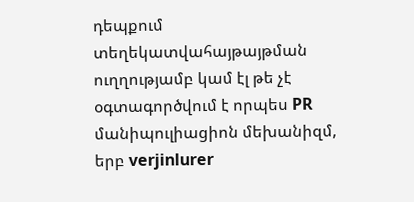դեպքում տեղեկատվահայթայթման ուղղությամբ կամ էլ թե չէ օգտագործվում է որպես PR մանիպուլիացիոն մեխանիզմ, երբ verjinlurer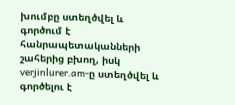խումբը ստեղծվել և գործում է հանրապետականների շահերից բխող, իսկ verjinlurer.am-ը ստեղծվել և գործելու է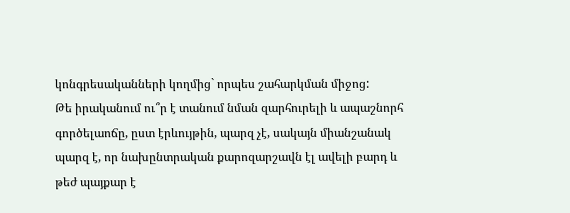կոնգրեսականների կողմից` որպես շահարկման միջոց:
Թե իրականում ու՞ր է տանում նման զարհուրելի և ապաշնորհ գործելաոճը, ըստ էրևույթին, պարզ չէ, սակայն միանշանակ պարզ է, որ նախընտրական քարոզարշավն էլ ավելի բարդ և թեժ պայքար է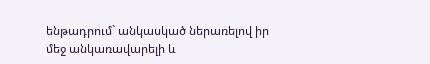ենթադրում` անկասկած ներառելով իր մեջ անկառավարելի և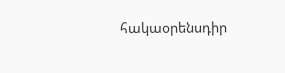հակաօրենսդիր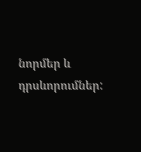նորմեր և դրսևորումներ: